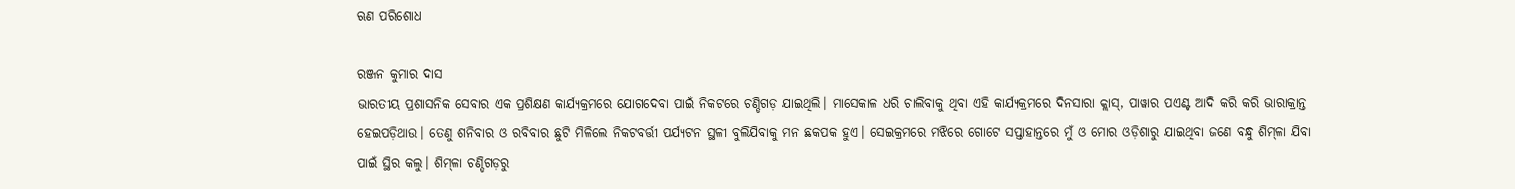ଋଣ ପରିଶୋଧ

ରଞ୍ଜନ କୁମାର ଦାସ
ଭାରତୀୟ ପ୍ରଶାସନିକ ସେବାର ଏକ ପ୍ରଶିକ୍ଷଣ କାର୍ଯ୍ୟକ୍ରମରେ ଯୋଗଦେବା ପାଇଁ ନିକଟରେ ଚଣ୍ଡିଗଡ଼ ଯାଇଥିଲି। ମାସେକାଳ ଧରି ଚାଲିବାକୁ ଥିବା ଏହି କାର୍ଯ୍ୟକ୍ରମରେ ଦିନସାରା କ୍ଲାସ୍‌, ପାୱାର ପଏଣ୍ଟ ଆଦି କରି କରି ଭାରାକ୍ରାନ୍ତ ହେଇପଡ଼ିଥାଉ। ତେଣୁ ଶନିବାର ଓ ରବିବାର ଛୁଟି ମିଳିଲେ ନିକଟବର୍ତ୍ତୀ ପର୍ଯ୍ୟଟନ ସ୍ଥଳୀ ବୁଲିଯିବାକୁ ମନ ଛକପକ ହୁଏ। ସେଇକ୍ରମରେ ମଝିରେ ଗୋଟେ ସପ୍ତାହାନ୍ତରେ ମୁଁ ଓ ମୋର ଓଡ଼ିଶାରୁ ଯାଇଥିବା ଜଣେ ବନ୍ଧୁ ଶିମ୍‌ଳା ଯିବା ପାଇଁ ସ୍ଥିର କଲୁ। ଶିମ୍‌ଳା ଚଣ୍ଡିଗଡ଼ରୁ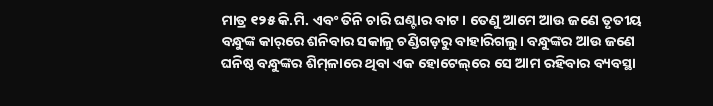ମାତ୍ର ୧୨୫ କି.ମି. ଏବଂ ତିନି ଚାରି ଘଣ୍ଟାର ବାଟ। ତେଣୁ ଆମେ ଆଉ ଜଣେ ତୃତୀୟ ବନ୍ଧୁଙ୍କ କାର୍‌ରେ ଶନିବାର ସକାଳୁ ଚଣ୍ଡିଗଡ଼ରୁ ବାହାରିଗଲୁ। ବନ୍ଧୁଙ୍କର ଆଉ ଜଣେ ଘନିଷ୍ଠ ବନ୍ଧୁଙ୍କର ଶିମ୍‌ଳାରେ ଥିବା ଏକ ହୋଟେଲ୍‌ରେ ସେ ଆମ ରହିବାର ବ୍ୟବସ୍ଥା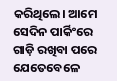କରିଥିଲେ। ଆମେ ସେଦିନ ପାର୍କିଂରେ ଗାଡ଼ି ରଖିବା ପରେ ଯେତେବେଳେ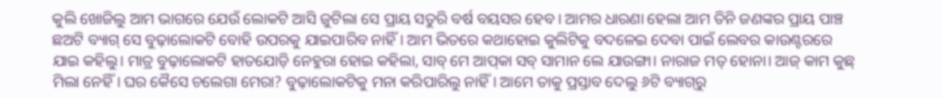କୁଲି ଖୋଜିଲୁ ଆମ ଭାଗରେ ଯେଉଁ ଲୋକଟି ଆସି ଜୁଟିଲା ସେ ପ୍ରାୟ ସତୁରି ବର୍ଷ ବୟସର ହେବ। ଆମର ଧାରଣା ହେଲା ଆମ ତିନି ଜଣଙ୍କର ପ୍ରାୟ ପାଞ୍ଚ ଛଅଟି ବ୍ୟାଗ୍‌ ସେ ବୁଢ଼ାଲୋକଟି ବୋହି ଉପରକୁ ଯାଇପାରିବ ନାହିଁ। ଆମ ଭିତରେ କଥାହୋଇ କୁଲିଟିକୁ ବଦଳେଇ ଦେବା ପାଇଁ ଲେବର କାଉଣ୍ଟରରେ ଯାଇ କହିଲୁ। ମାତ୍ର ବୁଢ଼ାଲୋକଟି ହାତଯୋଡ଼ି ନେହୁରା ହୋଇ କହିଲା, ସାବ୍‌ ମେ ଆପ୍‌କା ସବ୍‌ ସାମାନ ଲେ ଯାଉଙ୍ଗା। ନାରାଜ ମତ୍‌ ହୋନା। ଆଜ୍‌ କାମ କୁଛ୍‌ ମିଲା ନେହିଁ। ଘର କୈସେ ଚଲେଗା ମେରା? ବୁଢ଼ାଲୋକଟିକୁ ମନା କରିପାରିଲୁ ନାହିଁ। ଆମେ ତାକୁ ପ୍ରସ୍ତାବ ଦେଲୁ ୬ଟି ବ୍ୟାଗ୍‌ରୁ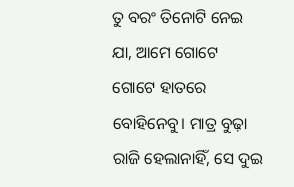ତୁ ବରଂ ତିନୋଟି ନେଇ ଯା, ଆମେ ଗୋଟେ ଗୋଟେ ହାତରେ ବୋହିନେବୁ। ମାତ୍ର ବୁଢ଼ା ରାଜି ହେଲାନାହିଁ, ସେ ଦୁଇ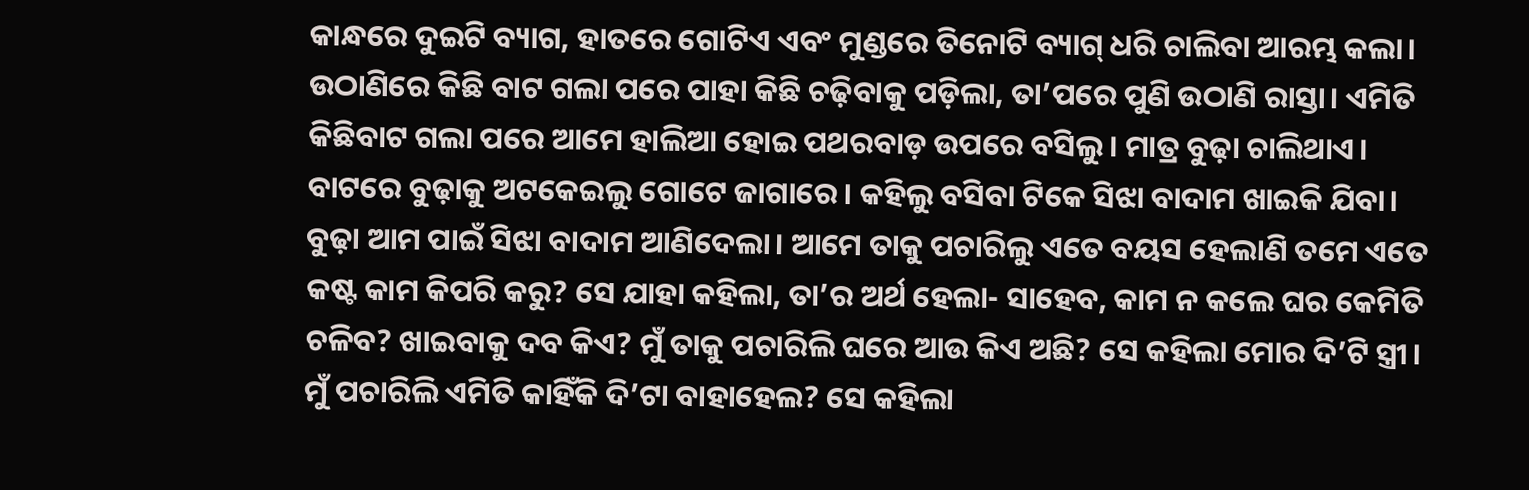କାନ୍ଧରେ ଦୁଇଟି ବ୍ୟାଗ, ହାତରେ ଗୋଟିଏ ଏବଂ ମୁଣ୍ଡରେ ତିନୋଟି ବ୍ୟାଗ୍‌ ଧରି ଚାଲିବା ଆରମ୍ଭ କଲା। ଉଠାଣିରେ କିଛି ବାଟ ଗଲା ପରେ ପାହା କିଛି ଚଢ଼ିବାକୁ ପଡ଼ିଲା, ତା’ପରେ ପୁଣି ଉଠାଣି ରାସ୍ତା। ଏମିତି କିଛିବାଟ ଗଲା ପରେ ଆମେ ହାଲିଆ ହୋଇ ପଥରବାଡ଼ ଉପରେ ବସିଲୁ। ମାତ୍ର ବୁଢ଼ା ଚାଲିଥାଏ। ବାଟରେ ବୁଢ଼ାକୁ ଅଟକେଇଲୁ ଗୋଟେ ଜାଗାରେ। କହିଲୁ ବସିବା ଟିକେ ସିଝା ବାଦାମ ଖାଇକି ଯିବା। ବୁଢ଼ା ଆମ ପାଇଁ ସିଝା ବାଦାମ ଆଣିଦେଲା। ଆମେ ତାକୁ ପଚାରିଲୁ ଏତେ ବୟସ ହେଲାଣି ତମେ ଏତେ କଷ୍ଟ କାମ କିପରି କରୁ? ସେ ଯାହା କହିଲା, ତା’ର ଅର୍ଥ ହେଲା- ସାହେବ, କାମ ନ କଲେ ଘର କେମିତି ଚଳିବ? ଖାଇବାକୁ ଦବ କିଏ? ମୁଁ ତାକୁ ପଚାରିଲି ଘରେ ଆଉ କିଏ ଅଛି? ସେ କହିଲା ମୋର ଦି’ଟି ସ୍ତ୍ରୀ। ମୁଁ ପଚାରିଲି ଏମିତି କାହିଁକି ଦି’ଟା ବାହାହେଲ? ସେ କହିଲା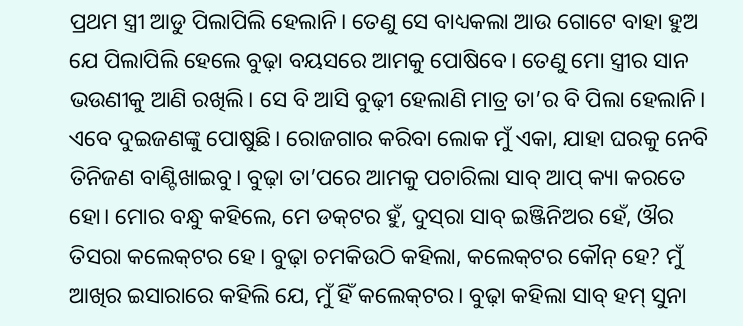ପ୍ରଥମ ସ୍ତ୍ରୀ ଆଡୁ ପିଲାପିଲି ହେଲାନି। ତେଣୁ ସେ ବାଧ୍ୟକଲା ଆଉ ଗୋଟେ ବାହା ହୁଅ ଯେ ପିଲାପିଲି ହେଲେ ବୁଢ଼ା ବୟସରେ ଆମକୁ ପୋଷିବେ। ତେଣୁ ମୋ ସ୍ତ୍ରୀର ସାନ ଭଉଣୀକୁ ଆଣି ରଖିଲି। ସେ ବି ଆସି ବୁଢ଼ୀ ହେଲାଣି ମାତ୍ର ତା’ର ବି ପିଲା ହେଲାନି। ଏବେ ଦୁଇଜଣଙ୍କୁ ପୋଷୁଛି। ରୋଜଗାର କରିବା ଲୋକ ମୁଁ ଏକା, ଯାହା ଘରକୁ ନେବି ତିନିଜଣ ବାଣ୍ଟିଖାଇବୁ। ବୁଢ଼ା ତା’ପରେ ଆମକୁ ପଚାରିଲା ସାବ୍‌ ଆପ୍‌ କ୍ୟା କରତେ ହୋ। ମୋର ବନ୍ଧୁ କହିଲେ, ମେ ଡକ୍‌ଟର ହୁଁ, ଦୁସ୍‌ରା ସାବ୍‌ ଇଞ୍ଜିନିଅର ହେଁ, ଔର ତିସରା କଲେକ୍‌ଟର ହେ। ବୁଢ଼ା ଚମକିଉଠି କହିଲା, କଲେକ୍‌ଟର କୌନ୍‌ ହେ? ମୁଁ ଆଖିର ଇସାରାରେ କହିଲି ଯେ, ମୁଁ ହିଁ କଲେକ୍‌ଟର। ବୁଢ଼ା କହିଲା ସାବ୍‌ ହମ୍‌ ସୁନା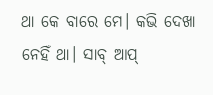ଥା କେ ବାରେ ମେ। କଭି ଦେଖା ନେହିଁ ଥା। ସାବ୍‌ ଆପ୍‌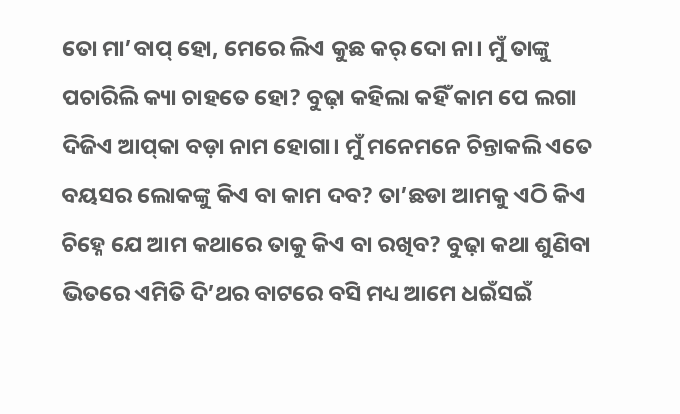ତୋ ମା’ବାପ୍‌ ହୋ, ମେରେ ଲିଏ କୁଛ କର୍‌ ଦୋ ନା। ମୁଁ ତାଙ୍କୁ ପଚାରିଲି କ୍ୟା ଚାହତେ ହୋ? ବୁଢ଼ା କହିଲା କହିଁ କାମ ପେ ଲଗା ଦିଜିଏ ଆପ୍‌କା ବଡ଼ା ନାମ ହୋଗା। ମୁଁ ମନେମନେ ଚିନ୍ତାକଲି ଏତେ ବୟସର ଲୋକଙ୍କୁ କିଏ ବା କାମ ଦବ? ତା’ଛଡା ଆମକୁ ଏଠି କିଏ ଚିହ୍ନେ ଯେ ଆମ କଥାରେ ତାକୁ କିଏ ବା ରଖିବ? ବୁଢ଼ା କଥା ଶୁଣିବା ଭିତରେ ଏମିତି ଦି’ଥର ବାଟରେ ବସି ମଧ୍ୟ ଆମେ ଧଇଁସଇଁ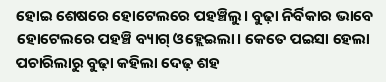ହୋଇ ଶେଷରେ ହୋଟେଲରେ ପହଞ୍ଚିଲୁ। ବୁଢ଼ା ନିର୍ବିକାର ଭାବେ ହୋଟେଲରେ ପହଞ୍ଚି ବ୍ୟାଗ୍‌ ଓହ୍ଲେଇଲା। କେତେ ପଇସା ହେଲା ପଚାରିଲାରୁ ବୁଢ଼ା କହିଲା ଦେଢ଼ ଶହ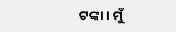ଟଙ୍କା। ମୁଁ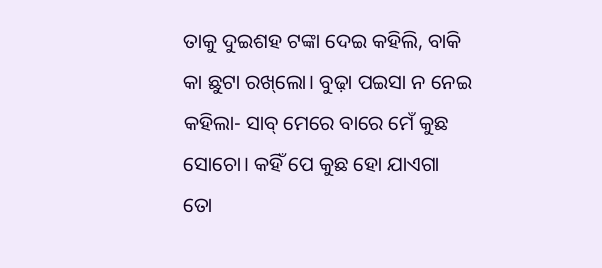ତାକୁ ଦୁଇଶହ ଟଙ୍କା ଦେଇ କହିଲି, ବାକି କା ଛୁଟା ରଖ୍‌ଲୋ। ବୁଢ଼ା ପଇସା ନ ନେଇ କହିଲା- ସାବ୍‌ ମେରେ ବାରେ ମେଁ କୁଛ ସୋଚୋ। କହିଁ ପେ କୁଛ ହୋ ଯାଏଗା ତୋ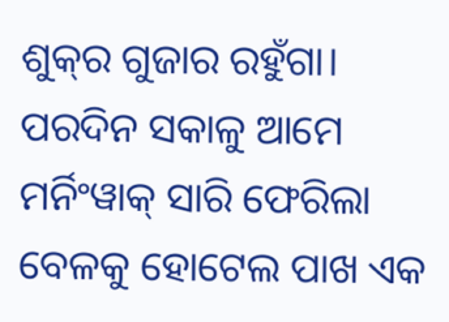ଶୁକ୍‌ର ଗୁଜାର ରହୁଁଗା।
ପରଦିନ ସକାଳୁ ଆମେ ମର୍ନିଂୱାକ୍‌ ସାରି ଫେରିଲା ବେଳକୁ ହୋଟେଲ ପାଖ ଏକ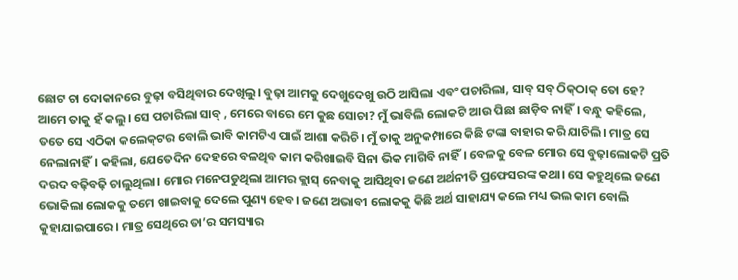ଛୋଟ ଚା ଦୋକାନରେ ବୁଢ଼ା ବସିଥିବାର ଦେଖିଲୁ। ବୁଢ଼ା ଆମକୁ ଦେଖୁଦେଖୁ ଉଠି ଆସିଲା ଏବଂ ପଚାରିଲା, ସାବ୍‌ ସବ୍‌ ଠିକ୍‌ଠାକ୍‌ ତୋ ହେ? ଆମେ ତାକୁ ହଁ କଲୁ। ସେ ପଚାରିଲା ସାବ୍‌ , ମେରେ ବାରେ ମେ କୁଛ ସୋଚା? ମୁଁ ଭାବିଲି ଲୋକଟି ଆଉ ପିଛା ଛାଡ଼ିବ ନାହିଁ। ବନ୍ଧୁ କହିଲେ, ତତେ ସେ ଏଠିକା କଲେକ୍‌ଟର ବୋଲି ଭାବି କାମଟିଏ ପାଇଁ ଆଶା କରିଚି। ମୁଁ ତାକୁ ଅନୁକମ୍ପାରେ କିଛି ଟଙ୍କା ବାହାର କରି ଯାଚିଲି। ମାତ୍ର ସେ ନେଲାନାହିଁ। କହିଲା, ଯେତେଦିନ ଦେହରେ ବଳଥିବ କାମ କରିଖାଇବି ସିନା ଭିକ ମାଗିବି ନାହିଁ। ବେଳକୁ ବେଳ ମୋର ସେ ବୁଢ଼ାଲୋକଟି ପ୍ରତି ଦରଦ ବଢ଼ିବଢ଼ି ଚାଲୁଥିଲା। ମୋର ମନେପଡୁଥିଲା ଆମର କ୍ଲାସ୍‌ ନେବାକୁ ଆସିଥିବା ଜଣେ ଅର୍ଥନୀତି ପ୍ରଫେସରଙ୍କ କଥା। ସେ କହୁଥିଲେ ଜଣେ ଭୋକିଲା ଲୋକକୁ ତମେ ଖାଇବାକୁ ଦେଲେ ପୁଣ୍ୟ ହେବ। ଜଣେ ଅଭାବୀ ଲୋକକୁ କିଛି ଅର୍ଥ ସାହାଯ୍ୟ କଲେ ମଧ୍ୟ ଭଲ କାମ ବୋଲି କୁହାଯାଇପାରେ। ମାତ୍ର ସେଥିରେ ତା’ର ସମସ୍ୟାର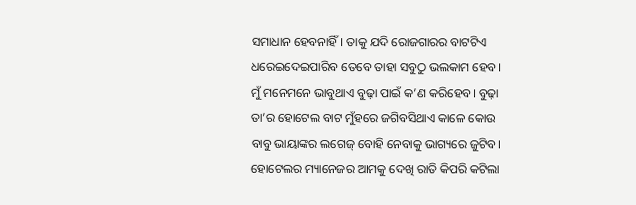ସମାଧାନ ହେବନାହିଁ। ତାକୁ ଯଦି ରୋଜଗାରର ବାଟଟିଏ ଧରେଇଦେଇପାରିବ ତେବେ ତାହା ସବୁଠୁ ଭଲକାମ ହେବ। ମୁଁ ମନେମନେ ଭାବୁଥାଏ ବୁଢ଼ା ପାଇଁ କ’ଣ କରିହେବ। ବୁଢ଼ା ତା’ର ହୋଟେଲ ବାଟ ମୁଁହରେ ଜଗିବସିଥାଏ କାଳେ କୋଉ ବାବୁ ଭାୟାଙ୍କର ଲଗେଜ୍‌ ବୋହି ନେବାକୁ ଭାଗ୍ୟରେ ଜୁଟିବ। ହୋଟେଲର ମ୍ୟାନେଜର ଆମକୁ ଦେଖି ରାତି କିପରି କଟିଲା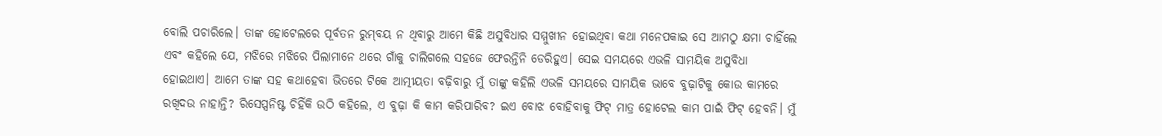ବୋଲି ପଚାରିଲେ। ତାଙ୍କ ହୋଟେଲରେ ପୂର୍ବତନ ରୁମ୍‌ବୟ ନ ଥିବାରୁ ଆମେ କିଛି ଅସୁବିଧାର ସମ୍ମୁଖୀନ ହୋଇଥିବା କଥା ମନେପକାଇ ସେ ଆମଠୁ କ୍ଷମା ଚାହିଁଲେ ଏବଂ କହିଲେ ଯେ, ମଝିରେ ମଝିରେ ପିଲାମାନେ ଥରେ ଗାଁକୁ ଚାଲିଗଲେ ସହଜେ ଫେରନ୍ତିନି ଡେରିହୁଏ। ସେଇ ସମୟରେ ଏଭଳି ସାମୟିକ ଅସୁବିଧା ହୋଇଥାଏ। ଆମେ ତାଙ୍କ ସହ କଥାହେବା ଭିତରେ ଟିକେ ଆତ୍ମୀୟତା ବଢ଼ିବାରୁ ମୁଁ ତାଙ୍କୁ କହିଲି ଏଭଳି ସମୟରେ ସାମୟିକ ଭାବେ ବୁଢ଼ାଟିକୁ କୋଉ କାମରେ ରଖିଦଉ ନାହାନ୍ତି? ରିସେପ୍ସନିଷ୍ଟ ଚିହିଁକି ଉଠି କହିଲେ, ଏ ବୁଢ଼ା କି କାମ କରିପାରିବ? ଇଏ ବୋଝ ବୋହିବାକୁ ଫିଟ୍‌ ମାତ୍ର ହୋଟେଲ କାମ ପାଇଁ ଫିଟ୍‌ ହେବନି। ମୁଁ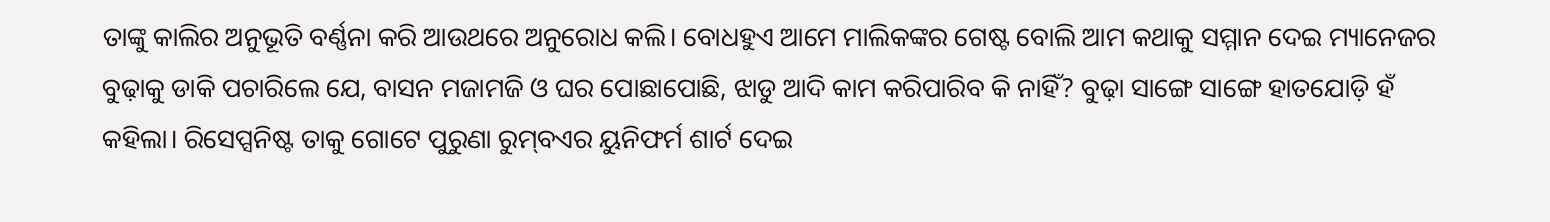ତାଙ୍କୁ କାଲିର ଅନୁଭୂତି ବର୍ଣ୍ଣନା କରି ଆଉଥରେ ଅନୁରୋଧ କଲି। ବୋଧହୁଏ ଆମେ ମାଲିକଙ୍କର ଗେଷ୍ଟ ବୋଲି ଆମ କଥାକୁ ସମ୍ମାନ ଦେଇ ମ୍ୟାନେଜର ବୁଢ଼ାକୁ ଡାକି ପଚାରିଲେ ଯେ, ବାସନ ମଜାମଜି ଓ ଘର ପୋଛାପୋଛି, ଝାଡୁ ଆଦି କାମ କରିପାରିବ କି ନାହିଁ? ବୁଢ଼ା ସାଙ୍ଗେ ସାଙ୍ଗେ ହାତଯୋଡ଼ି ହଁ କହିଲା। ରିସେପ୍ସନିଷ୍ଟ ତାକୁ ଗୋଟେ ପୁରୁଣା ରୁମ୍‌ବଏର ୟୁନିଫର୍ମ ଶାର୍ଟ ଦେଇ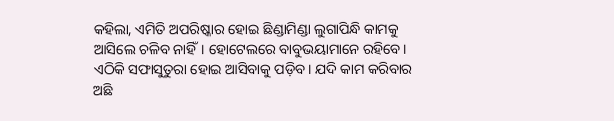କହିଲା, ଏମିତି ଅପରିଷ୍କାର ହୋଇ ଛିଣ୍ଡାମିଣ୍ଡା ଲୁଗାପିନ୍ଧି କାମକୁ ଆସିଲେ ଚଳିବ ନାହିଁ। ହୋଟେଲରେ ବାବୁଭୟାମାନେ ରହିବେ। ଏଠିକି ସଫାସୁତୁରା ହୋଇ ଆସିବାକୁ ପଡ଼ିବ। ଯଦି କାମ କରିବାର ଅଛି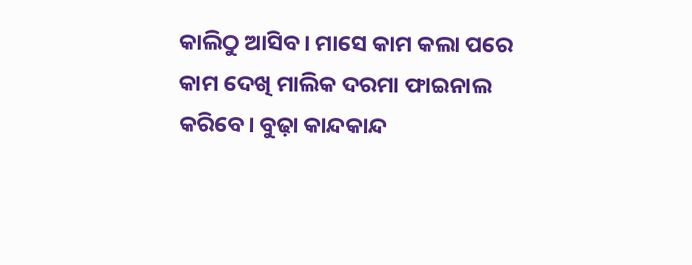କାଲିଠୁ ଆସିବ। ମାସେ କାମ କଲା ପରେ କାମ ଦେଖି ମାଲିକ ଦରମା ଫାଇନାଲ କରିବେ। ବୁଢ଼ା କାନ୍ଦକାନ୍ଦ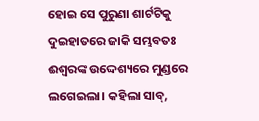ହୋଇ ସେ ପୁରୁଣା ଶାର୍ଟଟିକୁ ଦୁଇହାତରେ ଜାକି ସମ୍ଭବତଃ ଈଶ୍ୱରଙ୍କ ଉଦ୍ଦେଶ୍ୟରେ ମୁଣ୍ଡରେ ଲଗେଇଲା। କହିଲା ସାବ୍‌,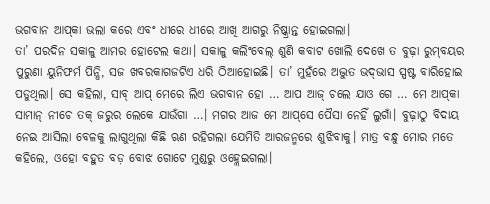ଭଗବାନ ଆପ୍‌କା ଭଲା କରେ ଏବଂ ଧୀରେ ଧୀରେ ଆଖି ଆଗରୁ ନିଷ୍କ୍ରାନ୍ତ ହୋଇଗଲା।
ତା’ ପରଦିନ ସକାଳୁ ଆମର ହୋଟେଲ କଥା। ସକାଳୁ କଲିଂବେଲ୍‌ ଶୁଣି କବାଟ ଖୋଲି ଦେଖେ ତ ବୁଢ଼ା ରୁମ୍‌ବୟର ପୁରୁଣା ୟୁନିଫର୍ମ ପିନ୍ଧି, ସଜ ଖବରକାଗଜଟିଏ ଧରି ଠିଆହୋଇଛି। ତା’ ମୁହଁରେ ଅଦ୍ଭୁତ ଭଦ୍‌ଭାସ ସ୍ପଷ୍ଟ ବାରିହୋଇ ପଡୁଥିଲା। ସେ କହିଲା, ସାବ୍‌ ଆପ୍‌ ମେରେ ଲିଏ ଭଗବାନ ହୋ … ଆପ ଆଜ୍‌ ଚଲେ ଯାଓ ଗେ … ମେ ଆପ୍‌କା ସାମାନ୍‌ ନୀଚେ ତକ୍‌ ଜରୁର ଲେକେ ଯାଉଁଗା …। ମଗର ଆଜ ମେ ଆପ୍‌ସେ ପୈସା ନେହିଁ ଲୁଗାଁ। ବୁଢ଼ାଠୁ ବିଦାୟ ନେଇ ଆସିଲା ବେଳକୁ ଲାଗୁଥିଲା କିଛି ଋଣ ରହିଗଲା ଯେମିତି ଆରଜନ୍ମରେ ଶୁଝିବାକୁ। ମାତ୍ର ବନ୍ଧୁ ମୋର ମତେ କହିଲେ, ଓହୋ ବହୁତ ବଡ଼ ବୋଝ ଗୋଟେ ମୁଣ୍ଡରୁ ଓହ୍ଲେଇଗଲା।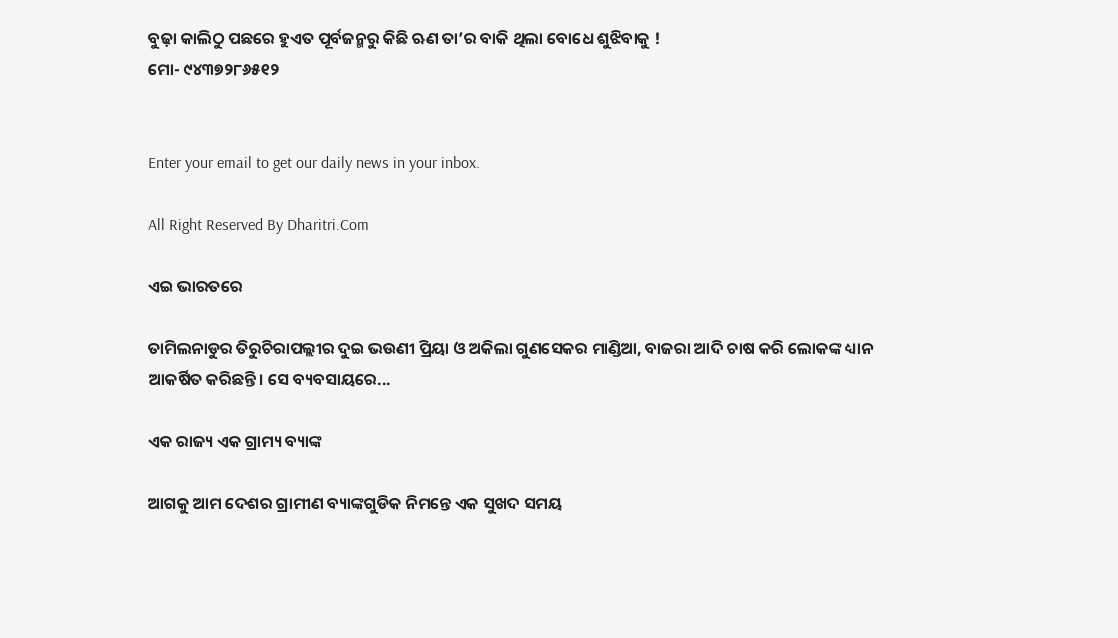ବୁଢ଼ା କାଲିଠୁ ପଛରେ ହୁଏତ ପୂର୍ବଜନ୍ମରୁ କିଛି ଋଣ ତା’ର ବାକି ଥିଲା ବୋଧେ ଶୁଝିବାକୁ !
ମୋ- ୯୪୩୭୨୮୬୫୧୨


Enter your email to get our daily news in your inbox.

All Right Reserved By Dharitri.Com

ଏଇ ଭାରତରେ

ତାମିଲନାଡୁର ତିରୁଚିରାପଲ୍ଲୀର ଦୁଇ ଭଉଣୀ ପ୍ରିୟା ଓ ଅକିଲା ଗୁଣସେକର ମାଣ୍ଡିଆ, ବାଜରା ଆଦି ଚାଷ କରି ଲୋକଙ୍କ ଧ୍ୟାନ ଆକର୍ଷିତ କରିଛନ୍ତି। ସେ ବ୍ୟବସାୟରେ...

ଏକ ରାଜ୍ୟ ଏକ ଗ୍ରାମ୍ୟ ବ୍ୟାଙ୍କ

ଆଗକୁ ଆମ ଦେଶର ଗ୍ରାମୀଣ ବ୍ୟାଙ୍କଗୁଡିକ ନିମନ୍ତେ ଏକ ସୁଖଦ ସମୟ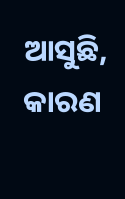ଆସୁଛି, କାରଣ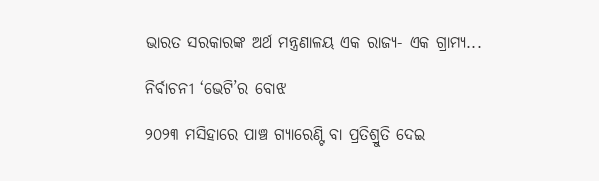ଭାରତ ସରକାରଙ୍କ ଅର୍ଥ ମନ୍ତ୍ରଣାଳୟ ଏକ ରାଜ୍ୟ- ଏକ ଗ୍ରାମ୍ୟ...

ନିର୍ବାଚନୀ ‘ଭେଟି’ର ବୋଝ

୨୦୨୩ ମସିହାରେ ପାଞ୍ଚ ଗ୍ୟାରେଣ୍ଟି ବା ପ୍ରତିଶ୍ରୁତି ଦେଇ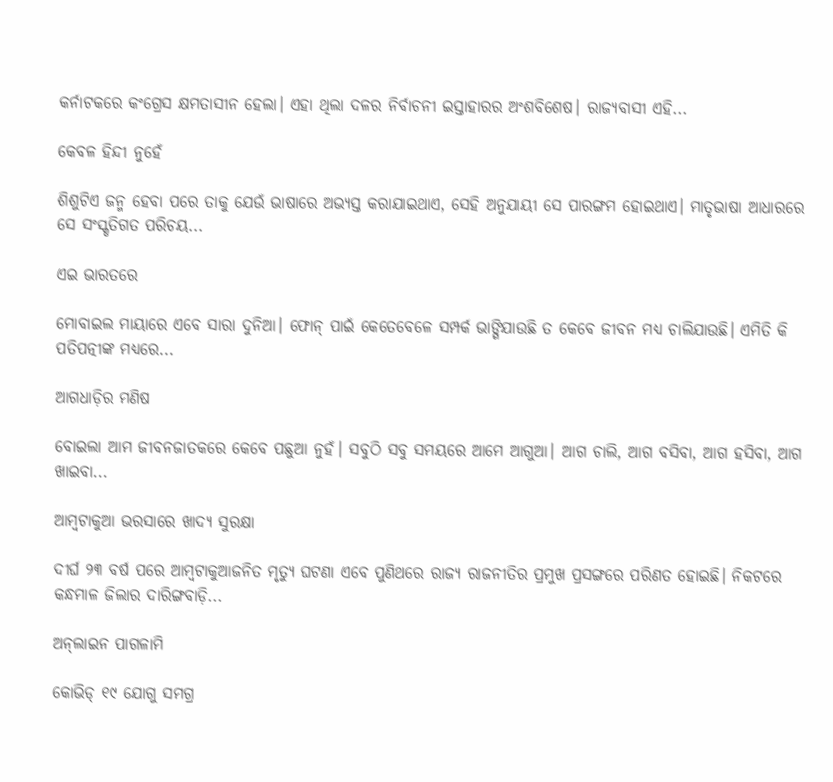କର୍ନାଟକରେ କଂଗ୍ରେସ କ୍ଷମତାସୀନ ହେଲା। ଏହା ଥିଲା ଦଳର ନିର୍ବାଚନୀ ଇସ୍ତାହାରର ଅଂଶବିଶେଷ। ରାଜ୍ୟବାସୀ ଏହି...

କେବଳ ହିନ୍ଦୀ ନୁହେଁ

ଶିଶୁଟିଏ ଜନ୍ମ ହେବା ପରେ ତାକୁ ଯେଉଁ ଭାଷାରେ ଅଭ୍ୟସ୍ତ କରାଯାଇଥାଏ, ସେହି ଅନୁଯାୟୀ ସେ ପାରଙ୍ଗମ ହୋଇଥାଏ। ମାତୃଭାଷା ଆଧାରରେ ସେ ସଂସ୍କୃତିଗତ ପରିଚୟ...

ଏଇ ଭାରତରେ

ମୋବାଇଲ ମାୟାରେ ଏବେ ସାରା ଦୁନିଆ। ଫୋନ୍‌ ପାଇଁ କେତେବେଳେ ସମ୍ପର୍କ ଭାଙ୍ଗିଯାଉଛି ତ କେବେ ଜୀବନ ମଧ୍ୟ ଚାଲିଯାଉଛି। ଏମିତି କି ପତିପତ୍ନୀଙ୍କ ମଧ୍ୟରେ...

ଆଗଧାଡ଼ିର ମଣିଷ

ବୋଇଲା ଆମ ଜୀବନଜାତକରେ କେବେ ପଛୁଆ ନୁହଁ। ସବୁଠି ସବୁ ସମୟରେ ଆମେ ଆଗୁଆ। ଆଗ ଚାଲି, ଆଗ ବସିବା, ଆଗ ହସିବା, ଆଗ ଖାଇବା...

ଆମ୍ବଟାକୁଆ ଭରସାରେ ଖାଦ୍ୟ ସୁରକ୍ଷା

ଦୀର୍ଘ ୨୩ ବର୍ଷ ପରେ ଆମ୍ବଟାକୁଆଜନିତ ମୃତ୍ୟୁ ଘଟଣା ଏବେ ପୁଣିଥରେ ରାଜ୍ୟ ରାଜନୀତିର ପ୍ରମୁଖ ପ୍ରସଙ୍ଗରେ ପରିଣତ ହୋଇଛି। ନିକଟରେ କନ୍ଧମାଳ ଜିଲାର ଦାରିଙ୍ଗବାଡ଼ି...

ଅନ୍‌ଲାଇନ ପାଗଳାମି

କୋଭିଡ୍‌ ୧୯ ଯୋଗୁ ସମଗ୍ର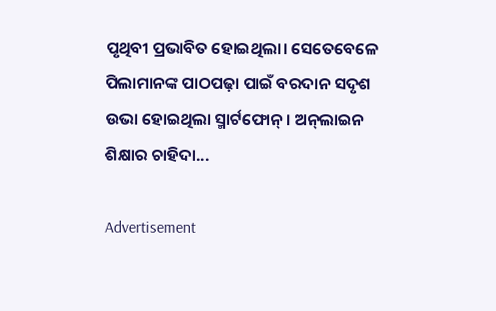ପୃଥିବୀ ପ୍ରଭାବିତ ହୋଇଥିଲା। ସେତେବେଳେ ପିଲାମାନଙ୍କ ପାଠପଢ଼ା ପାଇଁ ବରଦାନ ସଦୃଶ ଉଭା ହୋଇଥିଲା ସ୍ମାର୍ଟଫୋନ୍‌। ଅନ୍‌ଲାଇନ ଶିକ୍ଷାର ଚାହିଦା...

Advertisement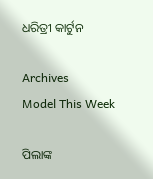ଧରିତ୍ରୀ କାର୍ଟୁନ

Archives
Model This Week

ପିଲାଙ୍କ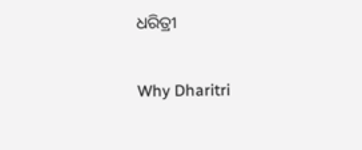ଧରିତ୍ରୀ

Why Dharitri